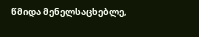წმიდა მენელსაცხებლე,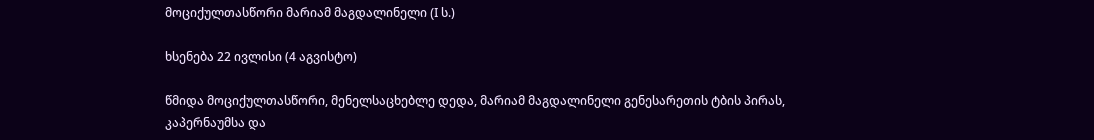მოციქულთასწორი მარიამ მაგდალინელი (I ს.)

ხსენება 22 ივლისი (4 აგვისტო)

წმიდა მოციქულთასწორი, მენელსაცხებლე დედა, მარიამ მაგდალინელი გენესარეთის ტბის პირას, კაპერნაუმსა და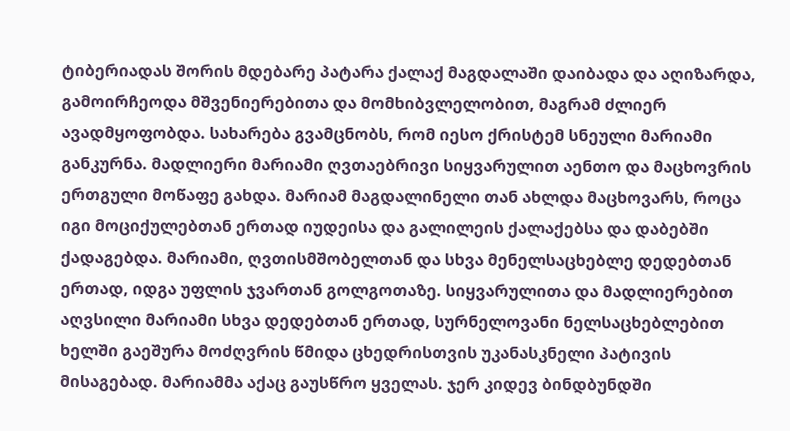ტიბერიადას შორის მდებარე პატარა ქალაქ მაგდალაში დაიბადა და აღიზარდა, გამოირჩეოდა მშვენიერებითა და მომხიბვლელობით, მაგრამ ძლიერ ავადმყოფობდა. სახარება გვამცნობს, რომ იესო ქრისტემ სნეული მარიამი განკურნა. მადლიერი მარიამი ღვთაებრივი სიყვარულით აენთო და მაცხოვრის ერთგული მოწაფე გახდა. მარიამ მაგდალინელი თან ახლდა მაცხოვარს, როცა იგი მოციქულებთან ერთად იუდეისა და გალილეის ქალაქებსა და დაბებში ქადაგებდა. მარიამი, ღვთისმშობელთან და სხვა მენელსაცხებლე დედებთან ერთად, იდგა უფლის ჯვართან გოლგოთაზე. სიყვარულითა და მადლიერებით აღვსილი მარიამი სხვა დედებთან ერთად, სურნელოვანი ნელსაცხებლებით ხელში გაეშურა მოძღვრის წმიდა ცხედრისთვის უკანასკნელი პატივის მისაგებად. მარიამმა აქაც გაუსწრო ყველას. ჯერ კიდევ ბინდბუნდში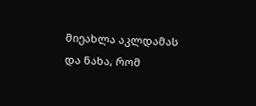მიეახლა აკლდამას და ნახა, რომ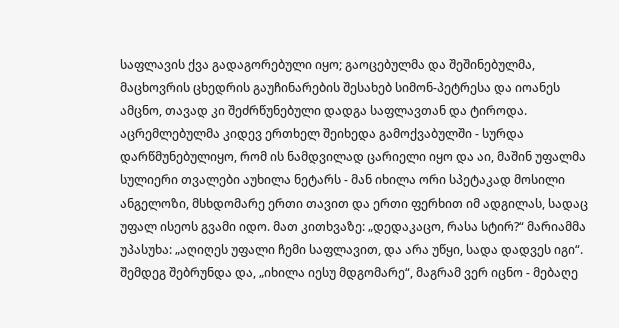საფლავის ქვა გადაგორებული იყო; გაოცებულმა და შეშინებულმა, მაცხოვრის ცხედრის გაუჩინარების შესახებ სიმონ-პეტრესა და იოანეს ამცნო, თავად კი შეძრწუნებული დადგა საფლავთან და ტიროდა. აცრემლებულმა კიდევ ერთხელ შეიხედა გამოქვაბულში - სურდა დარწმუნებულიყო, რომ ის ნამდვილად ცარიელი იყო და აი, მაშინ უფალმა სულიერი თვალები აუხილა ნეტარს - მან იხილა ორი სპეტაკად მოსილი ანგელოზი, მსხდომარე ერთი თავით და ერთი ფერხით იმ ადგილას, სადაც უფალ ისეოს გვამი იდო. მათ კითხვაზე: „დედაკაცო, რასა სტირ?“ მარიამმა უპასუხა: „აღიღეს უფალი ჩემი საფლავით, და არა უწყი, სადა დადვეს იგი“. შემდეგ შებრუნდა და, „იხილა იესუ მდგომარე“, მაგრამ ვერ იცნო - მებაღე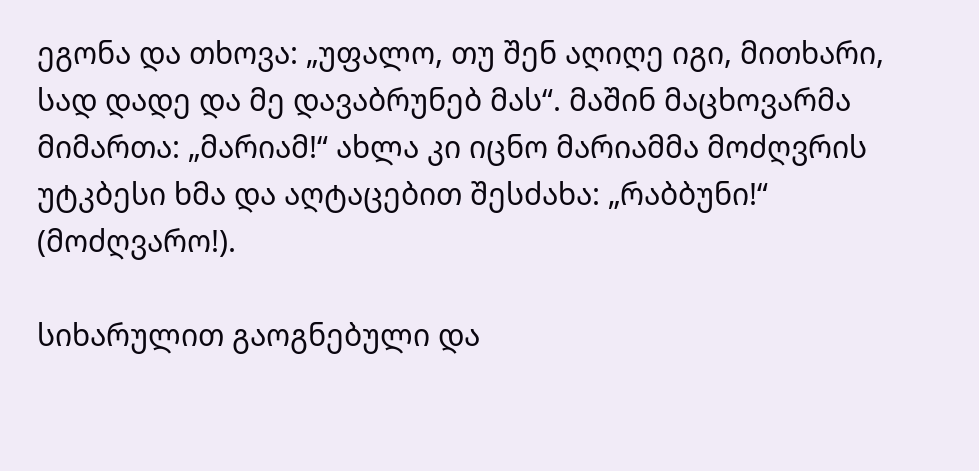ეგონა და თხოვა: „უფალო, თუ შენ აღიღე იგი, მითხარი, სად დადე და მე დავაბრუნებ მას“. მაშინ მაცხოვარმა მიმართა: „მარიამ!“ ახლა კი იცნო მარიამმა მოძღვრის უტკბესი ხმა და აღტაცებით შესძახა: „რაბბუნი!“ (მოძღვარო!).

სიხარულით გაოგნებული და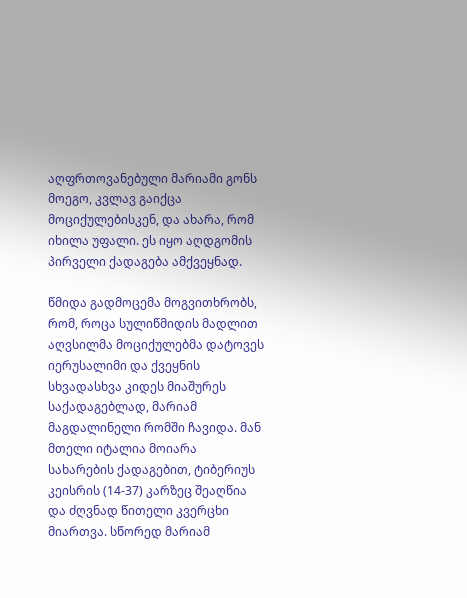აღფრთოვანებული მარიამი გონს მოეგო, კვლავ გაიქცა მოციქულებისკენ, და ახარა, რომ იხილა უფალი. ეს იყო აღდგომის პირველი ქადაგება ამქვეყნად.

წმიდა გადმოცემა მოგვითხრობს, რომ, როცა სულიწმიდის მადლით აღვსილმა მოციქულებმა დატოვეს იერუსალიმი და ქვეყნის სხვადასხვა კიდეს მიაშურეს საქადაგებლად, მარიამ მაგდალინელი რომში ჩავიდა. მან მთელი იტალია მოიარა სახარების ქადაგებით, ტიბერიუს კეისრის (14-37) კარზეც შეაღწია და ძღვნად წითელი კვერცხი მიართვა. სწორედ მარიამ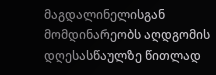მაგდალინელისგან მომდინარეობს აღდგომის დღესასწაულზე წითლად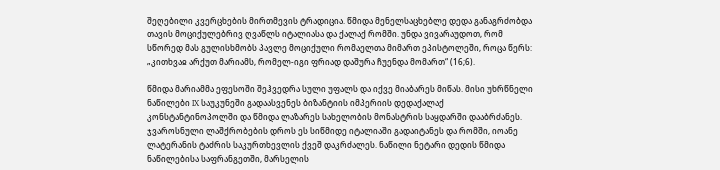შეღებილი კვერცხების მირთმევის ტრადიცია. წმიდა მენელსაცხებლე დედა განაგრძობდა თავის მოციქულებრივ ღვაწლს იტალიასა და ქალაქ რომში. უნდა ვივარაუდოთ, რომ სწორედ მას გულისხმობს პავლე მოციქული რომაელთა მიმართ ეპისტოლეში, როცა წერს: „კითხვაჲ არქუთ მარიამს, რომელ-იგი ფრიად დაშურა ჩუენდა მომართ“ (16;6).

წმიდა მარიამმა ეფესოში შეჰვედრა სული უფალს და იქვე მიაბარეს მიწას. მისი უხრწნელი ნაწილები IX საუკუნეში გადაასვენეს ბიზანტიის იმპერიის დედაქალაქ კონსტანტინოპოლში და წმიდა ლაზარეს სახელობის მონასტრის საყდარში დააბრძანეს. ჯვაროსნული ლაშქრობების დროს ეს სიწმიდე იტალიაში გადაიტანეს და რომში, იოანე ლატერანის ტაძრის საკურთხევლის ქვეშ დაკრძალეს. ნაწილი ნეტარი დედის წმიდა ნაწილებისა საფრანგეთში, მარსელის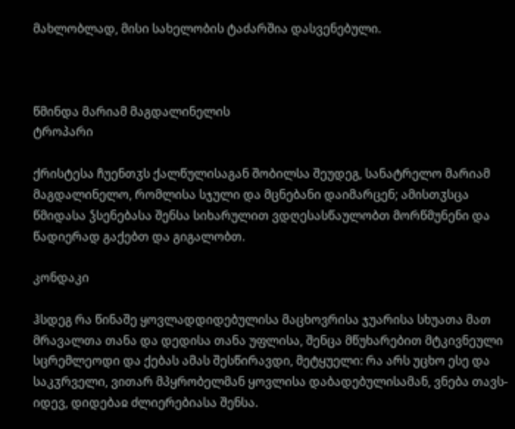მახლობლად, მისი სახელობის ტაძარშია დასვენებული.



წმინდა მარიამ მაგდალინელის
ტროპარი

ქრისტესა ჩუენთჳს ქალწულისაგან შობილსა შეუდეგ, სანატრელო მარიამ მაგდალინელო, რომლისა სჯული და მცნებანი დაიმარცენ; ამისთჳსცა წმიდასა ჴსენებასა შენსა სიხარულით ვდღესასწაულობთ მორწმუნენი და წადიერად გაქებთ და გიგალობთ.

კონდაკი

ჰსდეგ რა წინაშე ყოვლადდიდებულისა მაცხოვრისა ჯუარისა სხუათა მათ მრავალთა თანა და დედისა თანა უფლისა, შენცა მწუხარებით მტკივნეული სცრემლეოდი და ქებას ამას შესწირავდი, მეტყუელი: რა არს უცხო ესე და საკჳრველი, ვითარ მპყრობელმან ყოვლისა დაბადებულისამან, ვნება თავს-იდევ, დიდებაჲ ძლიერებიასა შენსა.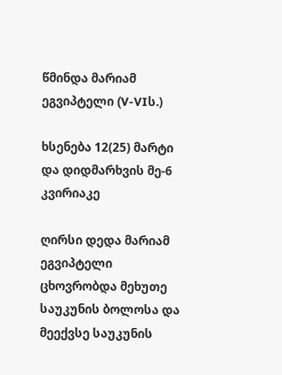წმინდა მარიამ ეგვიპტელი (V-VIს.)

ხსენება 12(25) მარტი და დიდმარხვის მე-6 კვირიაკე

ღირსი დედა მარიამ ეგვიპტელი ცხოვრობდა მეხუთე საუკუნის ბოლოსა და მეექვსე საუკუნის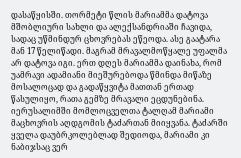დასაწყისში. თორმეტი წლის მარიამმა დატოვა მშობლიური სახლი და ალექსანდრიაში ჩავიდა, სადაც უწმინდურ ცხოვრებას ეწეოდა. ასე გაატარა მან 17 წელიწადი. მაგრამ მრავალმოწყალე უფალმა არ დატოვა იგი. ერთ დღეს მარიამმა დაინახა, რომ უამრავი ადამიანი მიეშურებოდა წმინდა მიწაზე მოსალოცად და გადაწყვიტა მათთან ერთად წასულიყო, რათა გემზე მრავალი ეცდუნებინა. იერუსალიმში მომლოცველთა ტალღამ მარიამი მაცხოვრის აღდგომის ტაძართან მიიყვანა. ტაძარში ყველა დაუბრკოლებლად შედიოდა, მარიამი კი ნაბიჯსაც ვერ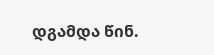დგამდა წინ.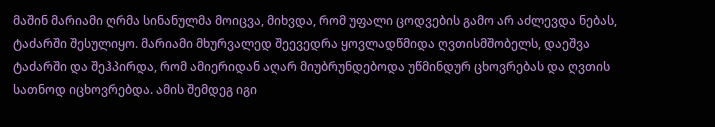მაშინ მარიამი ღრმა სინანულმა მოიცვა, მიხვდა, რომ უფალი ცოდვების გამო არ აძლევდა ნებას, ტაძარში შესულიყო. მარიამი მხურვალედ შეევედრა ყოვლადწმიდა ღვთისმშობელს, დაეშვა ტაძარში და შეჰპირდა, რომ ამიერიდან აღარ მიუბრუნდებოდა უწმინდურ ცხოვრებას და ღვთის სათნოდ იცხოვრებდა. ამის შემდეგ იგი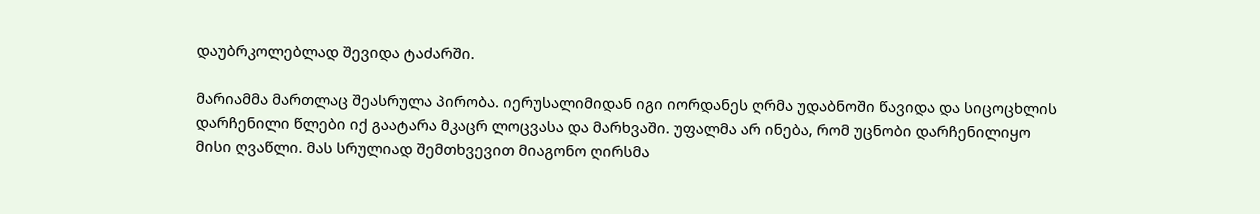დაუბრკოლებლად შევიდა ტაძარში.

მარიამმა მართლაც შეასრულა პირობა. იერუსალიმიდან იგი იორდანეს ღრმა უდაბნოში წავიდა და სიცოცხლის დარჩენილი წლები იქ გაატარა მკაცრ ლოცვასა და მარხვაში. უფალმა არ ინება, რომ უცნობი დარჩენილიყო მისი ღვაწლი. მას სრულიად შემთხვევით მიაგონო ღირსმა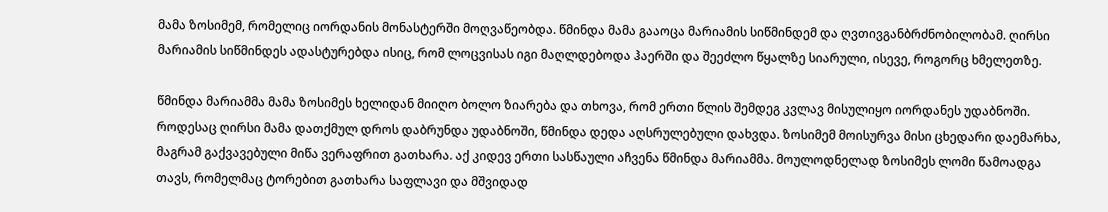მამა ზოსიმემ, რომელიც იორდანის მონასტერში მოღვაწეობდა. წმინდა მამა გააოცა მარიამის სიწმინდემ და ღვთივგანბრძნობილობამ. ღირსი მარიამის სიწმინდეს ადასტურებდა ისიც, რომ ლოცვისას იგი მაღლდებოდა ჰაერში და შეეძლო წყალზე სიარული, ისევე, როგორც ხმელეთზე.

წმინდა მარიამმა მამა ზოსიმეს ხელიდან მიიღო ბოლო ზიარება და თხოვა, რომ ერთი წლის შემდეგ კვლავ მისულიყო იორდანეს უდაბნოში. როდესაც ღირსი მამა დათქმულ დროს დაბრუნდა უდაბნოში, წმინდა დედა აღსრულებული დახვდა. ზოსიმემ მოისურვა მისი ცხედარი დაემარხა, მაგრამ გაქვავებული მიწა ვერაფრით გათხარა. აქ კიდევ ერთი სასწაული აჩვენა წმინდა მარიამმა. მოულოდნელად ზოსიმეს ლომი წამოადგა თავს, რომელმაც ტორებით გათხარა საფლავი და მშვიდად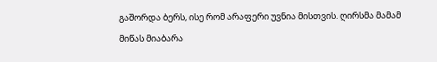გაშორდა ბერს, ისე რომ არაფერი უვნია მისთვის. ღირსმა მამამ მიწას მიაბარა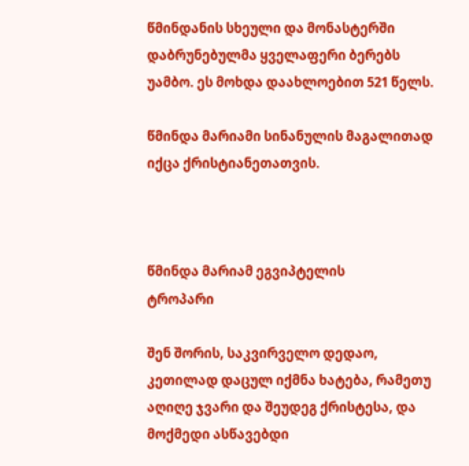წმინდანის სხეული და მონასტერში დაბრუნებულმა ყველაფერი ბერებს უამბო. ეს მოხდა დაახლოებით 521 წელს.

წმინდა მარიამი სინანულის მაგალითად იქცა ქრისტიანეთათვის.



წმინდა მარიამ ეგვიპტელის
ტროპარი

შენ შორის, საკვირველო დედაო, კეთილად დაცულ იქმნა ხატება, რამეთუ აღიღე ჯვარი და შეუდეგ ქრისტესა, და მოქმედი ასწავებდი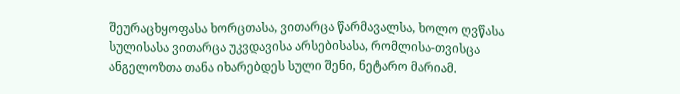შეურაცხყოფასა ხორცთასა, ვითარცა წარმავალსა, ხოლო ღვწასა სულისასა ვითარცა უკვდავისა არსებისასა, რომლისა-თვისცა ანგელოზთა თანა იხარებდეს სული შენი, ნეტარო მარიამ.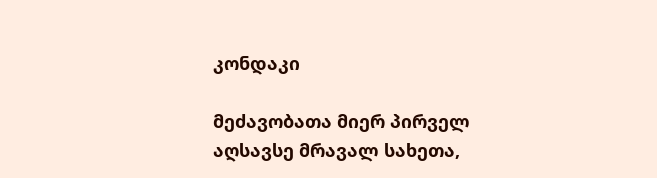კონდაკი

მეძავობათა მიერ პირველ აღსავსე მრავალ სახეთა,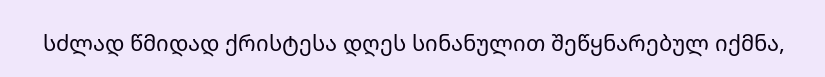სძლად წმიდად ქრისტესა დღეს სინანულით შეწყნარებულ იქმნა,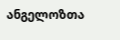ანგელოზთა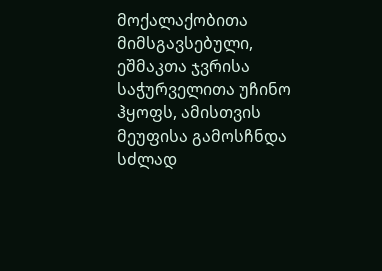მოქალაქობითა მიმსგავსებული, ეშმაკთა ჯვრისა საჭურველითა უჩინო ჰყოფს, ამისთვის მეუფისა გამოსჩნდა სძლად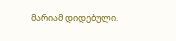მარიამ დიდებული.